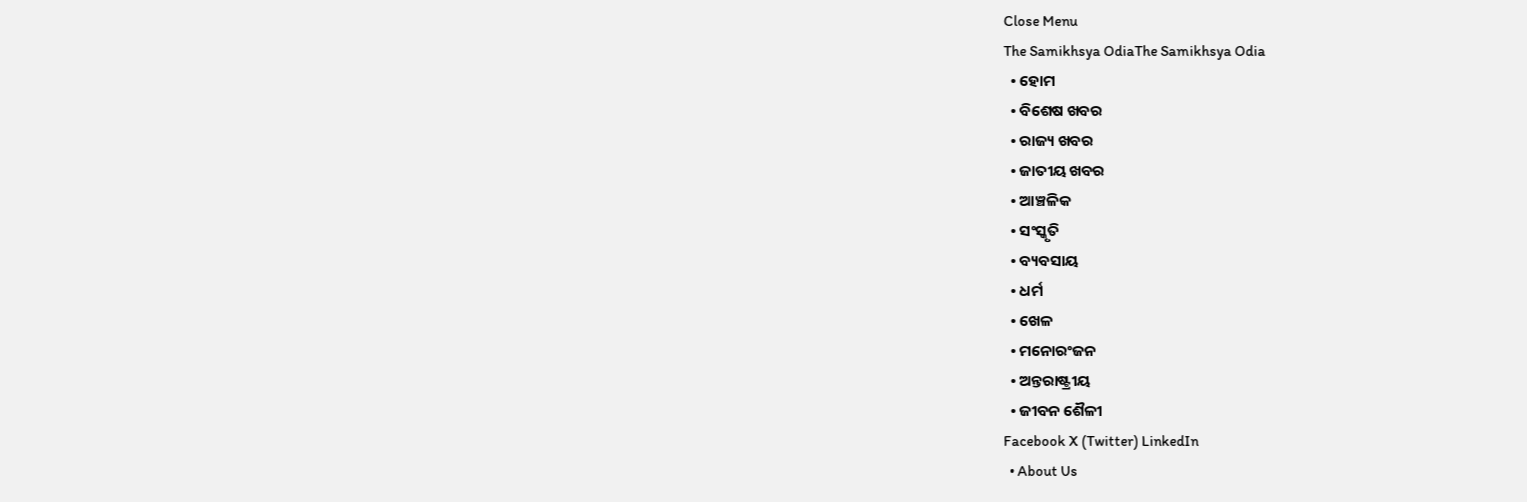Close Menu
The Samikhsya OdiaThe Samikhsya Odia
  • ହୋମ
  • ବିଶେଷ ଖବର
  • ରାଜ୍ୟ ଖବର
  • ଜାତୀୟ ଖବର
  • ଆଞ୍ଚଳିକ
  • ସଂସ୍କୃତି
  • ବ୍ୟବସାୟ
  • ଧର୍ମ
  • ଖେଳ
  • ମନୋରଂଜନ
  • ଅନ୍ତରାଷ୍ଟ୍ରୀୟ
  • ଜୀବନ ଶୈଳୀ
Facebook X (Twitter) LinkedIn
  • About Us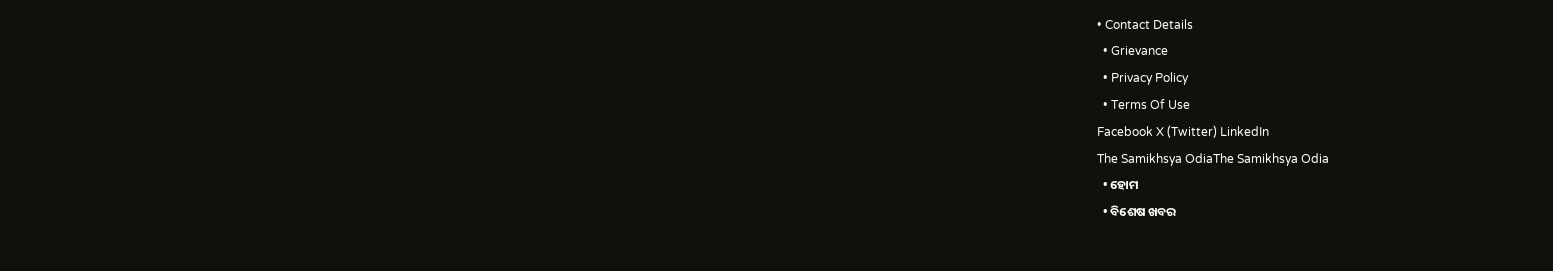• Contact Details
  • Grievance
  • Privacy Policy
  • Terms Of Use
Facebook X (Twitter) LinkedIn
The Samikhsya OdiaThe Samikhsya Odia
  • ହୋମ
  • ବିଶେଷ ଖବର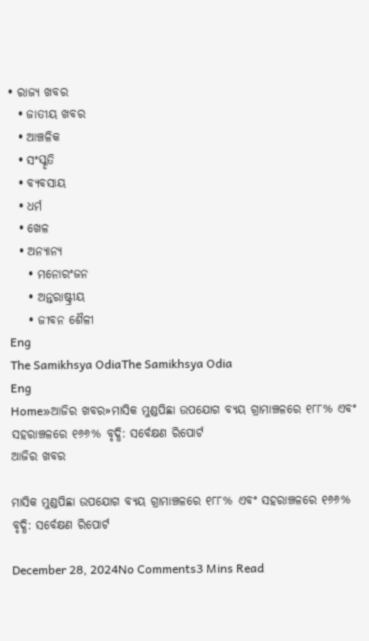• ରାଜ୍ୟ ଖବର
  • ଜାତୀୟ ଖବର
  • ଆଞ୍ଚଳିକ
  • ସଂସ୍କୃତି
  • ବ୍ୟବସାୟ
  • ଧର୍ମ
  • ଖେଳ
  • ଅନ୍ୟାନ୍ୟ
    • ମନୋରଂଜନ
    • ଅନ୍ତରାଷ୍ଟ୍ରୀୟ
    • ଜୀବନ ଶୈଳୀ
Eng
The Samikhsya OdiaThe Samikhsya Odia
Eng
Home»ଆଜିର ଖବର»ମାସିକ ମୁଣ୍ଡପିଛା ଉପଯୋଗ ବ୍ୟୟ ଗ୍ରାମାଞ୍ଚଳରେ ୧୮୮% ଏବଂ ସହରାଞ୍ଚଳରେ ୧୬୬% ବୃଦ୍ଧି: ସର୍ବେକ୍ଷଣ ରିପୋର୍ଟ
ଆଜିର ଖବର

ମାସିକ ମୁଣ୍ଡପିଛା ଉପଯୋଗ ବ୍ୟୟ ଗ୍ରାମାଞ୍ଚଳରେ ୧୮୮% ଏବଂ ସହରାଞ୍ଚଳରେ ୧୬୬% ବୃଦ୍ଧି: ସର୍ବେକ୍ଷଣ ରିପୋର୍ଟ

December 28, 2024No Comments3 Mins Read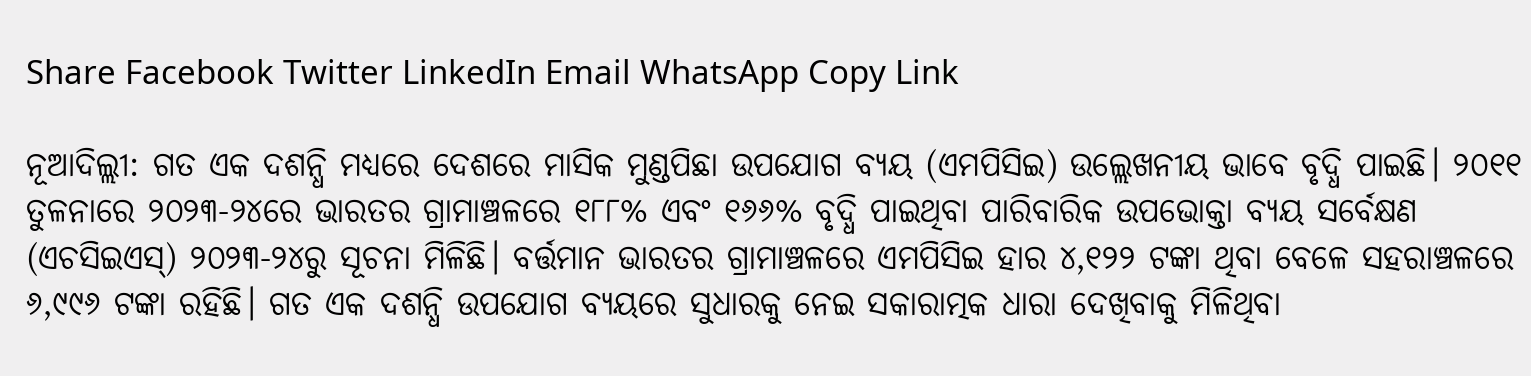Share Facebook Twitter LinkedIn Email WhatsApp Copy Link

ନୂଆଦିଲ୍ଲୀ: ଗତ ଏକ ଦଶନ୍ଧି ମଧ୍ୟରେ ଦେଶରେ ମାସିକ ମୁଣ୍ଡପିଛା ଉପଯୋଗ ବ୍ୟୟ (ଏମପିସିଇ) ଉଲ୍ଲେଖନୀୟ ଭାବେ ବୃଦ୍ଧି ପାଇଛି। ୨୦୧୧ ତୁଳନାରେ ୨୦୨୩-୨୪ରେ ଭାରତର ଗ୍ରାମାଞ୍ଚଳରେ ୧୮୮% ଏବଂ ୧୬୬% ବୃଦ୍ଧି ପାଇଥିବା ପାରିବାରିକ ଉପଭୋକ୍ତା ବ୍ୟୟ ସର୍ବେକ୍ଷଣ (ଏଚସିଇଏସ୍) ୨୦୨୩-୨୪ରୁ ସୂଚନା ମିଳିଛି। ବର୍ତ୍ତମାନ ଭାରତର ଗ୍ରାମାଞ୍ଚଳରେ ଏମପିସିଇ ହାର ୪,୧୨୨ ଟଙ୍କା ଥିବା ବେଳେ ସହରାଞ୍ଚଳରେ ୬,୯୯୬ ଟଙ୍କା ରହିଛି। ଗତ ଏକ ଦଶନ୍ଧି ଉପଯୋଗ ବ୍ୟୟରେ ସୁଧାରକୁ ନେଇ ସକାରାତ୍ମକ ଧାରା ଦେଖିବାକୁ ମିଳିଥିବା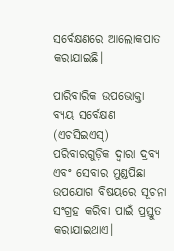ସର୍ବେକ୍ଷଣରେ ଆଲୋକପାତ କରାଯାଇଛି।

ପାରିବାରିକ ଉପଭୋକ୍ତା ବ୍ୟୟ ସର୍ବେକ୍ଷଣ (ଏଚସିଇଏସ୍) ପରିବାରଗୁଡ଼ିକ ଦ୍ୱାରା ଦ୍ରବ୍ୟ ଏବଂ ସେବାର ମୁଣ୍ଡପିଛା ଉପଯୋଗ ବିଷୟରେ ସୂଚନା ସଂଗ୍ରହ କରିବା ପାଇଁ ପ୍ରସ୍ତୁତ କରାଯାଇଥାଏ।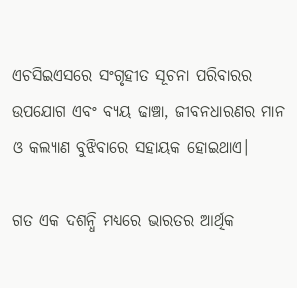ଏଚସିଇଏସରେ ସଂଗୃହୀତ ସୂଚନା ପରିବାରର ଉପଯୋଗ ଏବଂ ବ୍ୟୟ ଢାଞ୍ଚା, ଜୀବନଧାରଣର ମାନ ଓ କଲ୍ୟାଣ ବୁଝିବାରେ ସହାୟକ ହୋଇଥାଏ।

ଗତ ଏକ ଦଶନ୍ଧି ମଧ୍ୟରେ ଭାରତର ଆର୍ଥିକ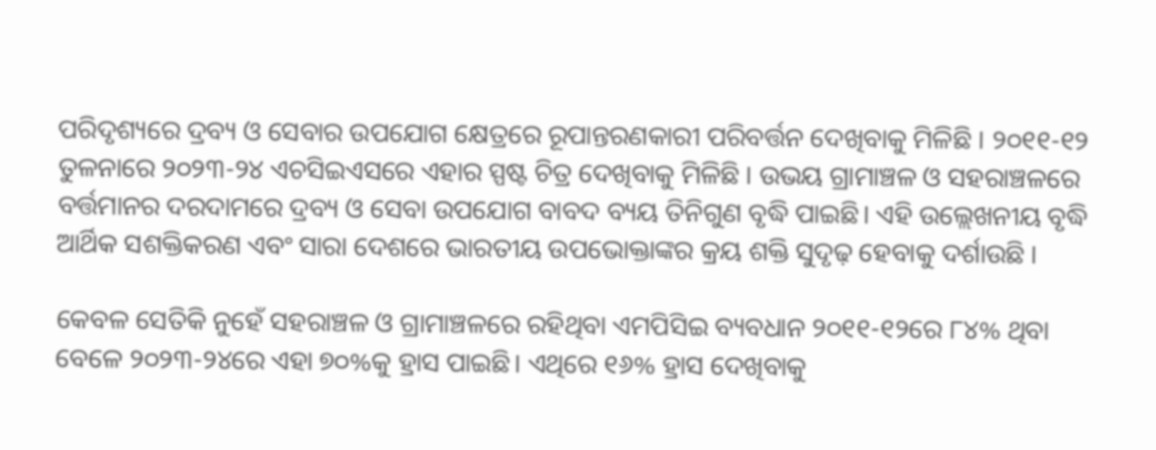ପରିଦୃଶ୍ୟରେ ଦ୍ରବ୍ୟ ଓ ସେବାର ଉପଯୋଗ କ୍ଷେତ୍ରରେ ରୂପାନ୍ତରଣକାରୀ ପରିବର୍ତ୍ତନ ଦେଖିବାକୁ ମିଳିଛି । ୨୦୧୧-୧୨ ତୁଳନାରେ ୨୦୨୩-୨୪ ଏଚସିଇଏସରେ ଏହାର ସ୍ପଷ୍ଟ ଚିତ୍ର ଦେଖିବାକୁ ମିଳିଛି । ଉଭୟ ଗ୍ରାମାଞ୍ଚଳ ଓ ସହରାଞ୍ଚଳରେ ବର୍ତ୍ତମାନର ଦରଦାମରେ ଦ୍ରବ୍ୟ ଓ ସେବା ଉପଯୋଗ ବାବଦ ବ୍ୟୟ ତିନିଗୁଣ ବୃଦ୍ଧି ପାଇଛି। ଏହି ଉଲ୍ଲେଖନୀୟ ବୃଦ୍ଧି ଆର୍ଥିକ ସଶକ୍ତିକରଣ ଏବଂ ସାରା ଦେଶରେ ଭାରତୀୟ ଉପଭୋକ୍ତାଙ୍କର କ୍ରୟ ଶକ୍ତି ସୁଦୃଢ଼ ହେବାକୁ ଦର୍ଶାଉଛି ।

କେବଳ ସେତିକି ନୁହେଁ ସହରାଞ୍ଚଳ ଓ ଗ୍ରାମାଞ୍ଚଳରେ ରହିଥିବା ଏମପିସିଇ ବ୍ୟବଧାନ ୨୦୧୧-୧୨ରେ ୮୪% ଥିବା ବେଳେ ୨୦୨୩-୨୪ରେ ଏହା ୭୦%କୁ ହ୍ରାସ ପାଇଛି। ଏଥିରେ ୧୬% ହ୍ରାସ ଦେଖିବାକୁ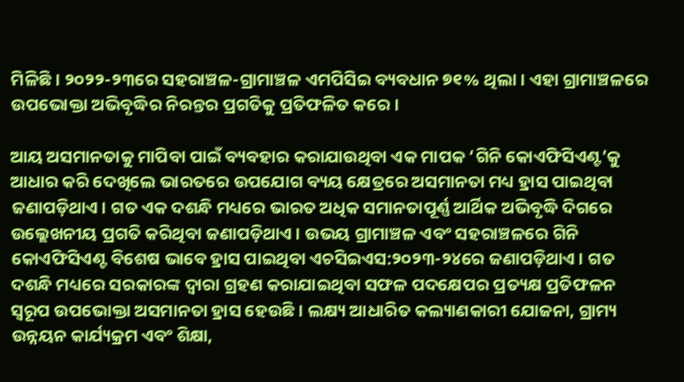ମିଳିଛି। ୨୦୨୨-୨୩ରେ ସହରାଞ୍ଚଳ-ଗ୍ରାମାଞ୍ଚଳ ଏମପିସିଇ ବ୍ୟବଧାନ ୭୧% ଥିଲା। ଏହା ଗ୍ରାମାଞ୍ଚଳରେ ଉପଭୋକ୍ତା ଅଭିବୃଦ୍ଧିର ନିରନ୍ତର ପ୍ରଗତିକୁ ପ୍ରତିଫଳିତ କରେ।

ଆୟ ଅସମାନତାକୁ ମାପିବା ପାଇଁ ବ୍ୟବହାର କରାଯାଉଥିବା ଏକ ମାପକ ‘ଗିନି କୋଏଫିସିଏଣ୍ଟ’କୁ ଆଧାର କରି ଦେଖିଲେ ଭାରତରେ ଉପଯୋଗ ବ୍ୟୟ କ୍ଷେତ୍ରରେ ଅସମାନତା ମଧ୍ୟ ହ୍ରାସ ପାଇଥିବା ଜଣାପଡ଼ିଥାଏ। ଗତ ଏକ ଦଶନ୍ଧି ମଧ୍ୟରେ ଭାରତ ଅଧିକ ସମାନତାପୂର୍ଣ୍ଣ ଆର୍ଥିକ ଅଭିବୃଦ୍ଧି ଦିଗରେ ଉଲ୍ଲେଖନୀୟ ପ୍ରଗତି କରିଥିବା ଜଣାପଡ଼ିଥାଏ। ଉଭୟ ଗ୍ରାମାଞ୍ଚଳ ଏବଂ ସହରାଞ୍ଚଳରେ ଗିନି କୋଏଫିସିଏଣ୍ଟ ବିଶେଷ ଭାବେ ହ୍ରାସ ପାଇଥିବା ଏଚସିଇଏସ:୨୦୨୩-୨୪ରେ ଜଣାପଡ଼ିଥାଏ। ଗତ ଦଶନ୍ଧି ମଧ୍ୟରେ ସରକାରଙ୍କ ଦ୍ୱାରା ଗ୍ରହଣ କରାଯାଇଥିବା ସଫଳ ପଦକ୍ଷେପର ପ୍ରତ୍ୟକ୍ଷ ପ୍ରତିଫଳନ ସ୍ୱରୂପ ଉପଭୋକ୍ତା ଅସମାନତା ହ୍ରାସ ହେଉଛି। ଲକ୍ଷ୍ୟ ଆଧାରିତ କଲ୍ୟାଣକାରୀ ଯୋଜନା, ଗ୍ରାମ୍ୟ ଉନ୍ନୟନ କାର୍ଯ୍ୟକ୍ରମ ଏବଂ ଶିକ୍ଷା,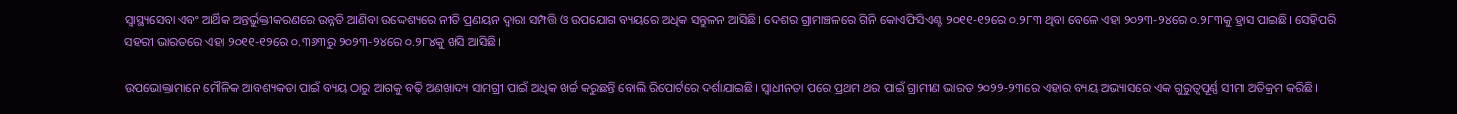ସ୍ୱାସ୍ଥ୍ୟସେବା ଏବଂ ଆର୍ଥିକ ଅନ୍ତର୍ଭୁକ୍ତୀକରଣରେ ଉନ୍ନତି ଆଣିବା ଉଦ୍ଦେଶ୍ୟରେ ନୀତି ପ୍ରଣୟନ ଦ୍ୱାରା ସମ୍ପତ୍ତି ଓ ଉପଯୋଗ ବ୍ୟୟରେ ଅଧିକ ସନ୍ତୁଳନ ଆସିଛି। ଦେଶର ଗ୍ରାମାଞ୍ଚଳରେ ଗିନି କୋଏଫିସିଏଣ୍ଟ ୨୦୧୧-୧୨ରେ ୦.୨୮୩ ଥିବା ବେଳେ ଏହା ୨୦୨୩-୨୪ରେ ୦.୨୮୩କୁ ହ୍ରାସ ପାଇଛି। ସେହିପରି ସହରୀ ଭାରତରେ ଏହା ୨୦୧୧-୧୨ରେ ୦.୩୬୩ରୁ ୨୦୨୩-୨୪ରେ ୦.୨୮୪କୁ ଖସି ଆସିଛି।

ଉପଭୋକ୍ତାମାନେ ମୌଳିକ ଆବଶ୍ୟକତା ପାଇଁ ବ୍ୟୟ ଠାରୁ ଆଗକୁ ବଢ଼ି ଅଣଖାଦ୍ୟ ସାମଗ୍ରୀ ପାଇଁ ଅଧିକ ଖର୍ଚ୍ଚ କରୁଛନ୍ତି ବୋଲି ରିପୋର୍ଟରେ ଦର୍ଶାଯାଇଛି। ସ୍ୱାଧୀନତା ପରେ ପ୍ରଥମ ଥର ପାଇଁ ଗ୍ରାମୀଣ ଭାରତ ୨୦୨୨-୨୩ରେ ଏହାର ବ୍ୟୟ ଅଭ୍ୟାସରେ ଏକ ଗୁରୁତ୍ୱପୂର୍ଣ୍ଣ ସୀମା ଅତିକ୍ରମ କରିଛି।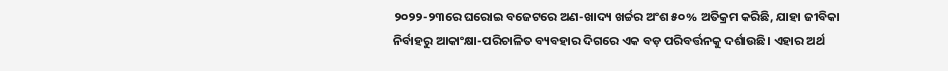୨୦୨୨-୨୩ରେ ଘରୋଇ ବଜେଟରେ ଅଣ-ଖାଦ୍ୟ ଖର୍ଚ୍ଚର ଅଂଶ ୫୦% ଅତିକ୍ରମ କରିଛି, ଯାହା ଜୀବିକା ନିର୍ବାହରୁ ଆକାଂକ୍ଷା-ପରିଚାଳିତ ବ୍ୟବହାର ଦିଗରେ ଏକ ବଡ଼ ପରିବର୍ତ୍ତନକୁ ଦର୍ଶାଉଛି। ଏହାର ଅର୍ଥ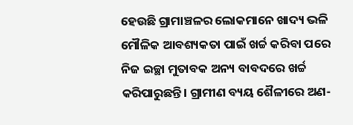ହେଉଛି ଗ୍ରାମାଞ୍ଚଳର ଲୋକମାନେ ଖାଦ୍ୟ ଭଳି ମୌଳିକ ଆବଶ୍ୟକତା ପାଇଁ ଖର୍ଚ୍ଚ କରିବା ପରେ ନିଜ ଇଚ୍ଛା ମୁତାବକ ଅନ୍ୟ ବାବଦରେ ଖର୍ଚ୍ଚ କରିପାରୁଛନ୍ତି। ଗ୍ରାମୀଣ ବ୍ୟୟ ଶୈଳୀରେ ଅଣ-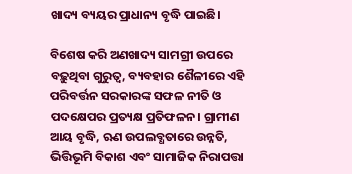ଖାଦ୍ୟ ବ୍ୟୟର ପ୍ରାଧାନ୍ୟ ବୃଦ୍ଧି ପାଇଛି।

ବିଶେଷ କରି ଅଣଖାଦ୍ୟ ସାମଗ୍ରୀ ଉପରେ ବଢ଼ୁଥିବା ଗୁରୁତ୍ୱ, ବ୍ୟବହାର ଶୈଳୀରେ ଏହି ପରିବର୍ତ୍ତନ ସରକାରଙ୍କ ସଫଳ ନୀତି ଓ ପଦକ୍ଷେପର ପ୍ରତ୍ୟକ୍ଷ ପ୍ରତିଫଳନ। ଗ୍ରାମୀଣ ଆୟ ବୃଦ୍ଧି, ଋଣ ଉପଲବ୍ଧତାରେ ଉନ୍ନତି, ଭିତ୍ତିଭୂମି ବିକାଶ ଏବଂ ସାମାଜିକ ନିରାପତ୍ତା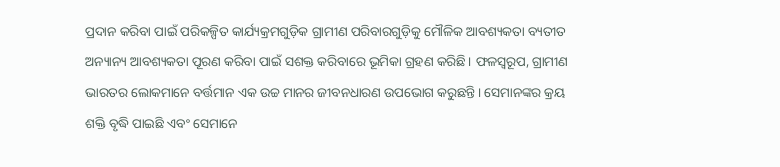ପ୍ରଦାନ କରିବା ପାଇଁ ପରିକଳ୍ପିତ କାର୍ଯ୍ୟକ୍ରମଗୁଡ଼ିକ ଗ୍ରାମୀଣ ପରିବାରଗୁଡ଼ିକୁ ମୌଳିକ ଆବଶ୍ୟକତା ବ୍ୟତୀତ ଅନ୍ୟାନ୍ୟ ଆବଶ୍ୟକତା ପୂରଣ କରିବା ପାଇଁ ସଶକ୍ତ କରିବାରେ ଭୂମିକା ଗ୍ରହଣ କରିଛି। ଫଳସ୍ୱରୂପ, ଗ୍ରାମୀଣ ଭାରତର ଲୋକମାନେ ବର୍ତ୍ତମାନ ଏକ ଉଚ୍ଚ ମାନର ଜୀବନଧାରଣ ଉପଭୋଗ କରୁଛନ୍ତି। ସେମାନଙ୍କର କ୍ରୟ ଶକ୍ତି ବୃଦ୍ଧି ପାଇଛି ଏବଂ ସେମାନେ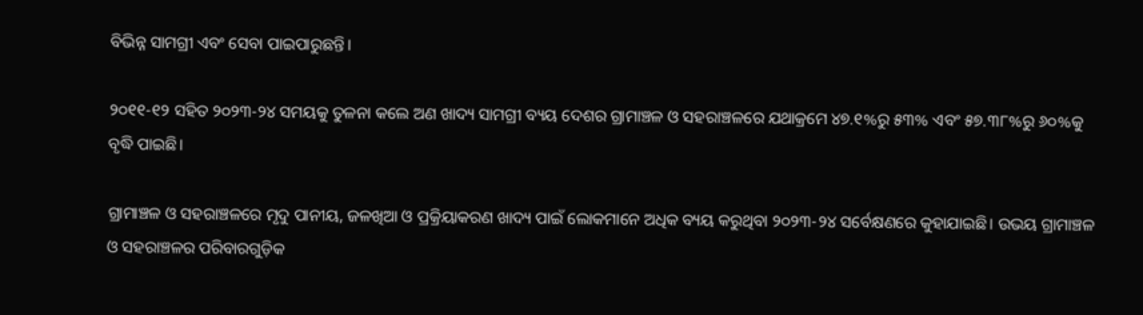ବିଭିନ୍ନ ସାମଗ୍ରୀ ଏବଂ ସେବା ପାଇପାରୁଛନ୍ତି।

୨୦୧୧-୧୨ ସହିତ ୨୦୨୩-୨୪ ସମୟକୁ ତୁଳନା କଲେ ଅଣ ଖାଦ୍ୟ ସାମଗ୍ରୀ ବ୍ୟୟ ଦେଶର ଗ୍ରାମାଞ୍ଚଳ ଓ ସହରାଞ୍ଚଳରେ ଯଥାକ୍ରମେ ୪୭.୧%ରୁ ୫୩% ଏବଂ ୫୭.୩୮%ରୁ ୬୦%କୁ ବୃଦ୍ଧି ପାଇଛି।

ଗ୍ରାମାଞ୍ଚଳ ଓ ସହରାଞ୍ଚଳରେ ମୃଦୁ ପାନୀୟ, ଜଳଖିଆ ଓ ପ୍ରକ୍ରିୟାକରଣ ଖାଦ୍ୟ ପାଇଁ ଲୋକମାନେ ଅଧିକ ବ୍ୟୟ କରୁଥିବା ୨୦୨୩-୨୪ ସର୍ବେକ୍ଷଣରେ କୁହାଯାଇଛି। ଉଭୟ ଗ୍ରାମାଞ୍ଚଳ ଓ ସହରାଞ୍ଚଳର ପରିବାରଗୁଡ଼ିକ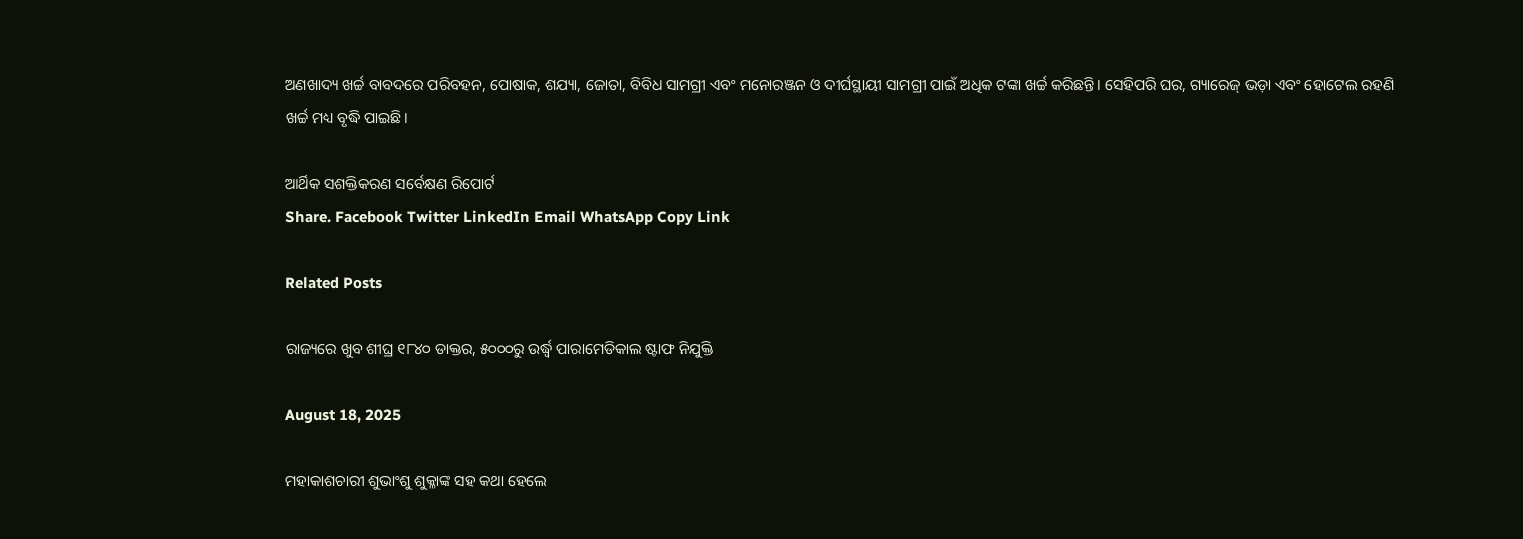ଅଣଖାଦ୍ୟ ଖର୍ଚ୍ଚ ବାବଦରେ ପରିବହନ, ପୋଷାକ, ଶଯ୍ୟା, ଜୋତା, ବିବିଧ ସାମଗ୍ରୀ ଏବଂ ମନୋରଞ୍ଜନ ଓ ଦୀର୍ଘସ୍ଥାୟୀ ସାମଗ୍ରୀ ପାଇଁ ଅଧିକ ଟଙ୍କା ଖର୍ଚ୍ଚ କରିଛନ୍ତି। ସେହିପରି ଘର, ଗ୍ୟାରେଜ୍‌ ଭଡ଼ା ଏବଂ ହୋଟେଲ ରହଣି ଖର୍ଚ୍ଚ ମଧ୍ୟ ବୃଦ୍ଧି ପାଇଛି।

ଆର୍ଥିକ ସଶକ୍ତିକରଣ ସର୍ବେକ୍ଷଣ ରିପୋର୍ଟ
Share. Facebook Twitter LinkedIn Email WhatsApp Copy Link

Related Posts

ରାଜ୍ୟରେ ଖୁବ ଶୀଘ୍ର ୧୮୪୦ ଡାକ୍ତର, ୫୦୦୦ରୁ ଉର୍ଦ୍ଧ୍ଵ ପାରାମେଡିକାଲ ଷ୍ଟାଫ ନିଯୁକ୍ତି

August 18, 2025

ମହାକାଶଚାରୀ ଶୁଭାଂଶୁ ଶୁକ୍ଳାଙ୍କ ସହ କଥା ହେଲେ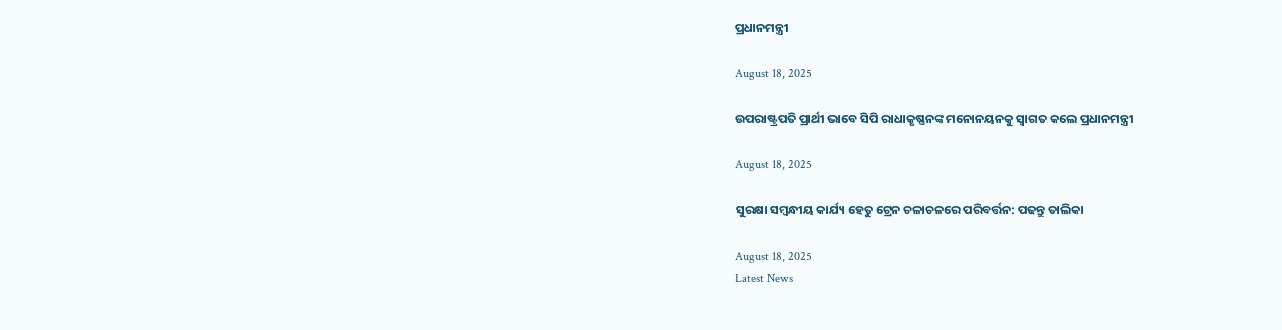ପ୍ରଧାନମନ୍ତ୍ରୀ

August 18, 2025

ଉପରାଷ୍ଟ୍ରପତି ପ୍ରାର୍ଥୀ ଭାବେ ସିପି ରାଧାକୃଷ୍ଣନଙ୍କ ମନୋନୟନକୁ ସ୍ୱାଗତ କଲେ ପ୍ରଧାନମନ୍ତ୍ରୀ

August 18, 2025

ସୁରକ୍ଷା ସମ୍ବନ୍ଧୀୟ କାର୍ଯ୍ୟ ହେତୁ ଟ୍ରେନ ଚଳାଚଳରେ ପରିବର୍ତ୍ତନ: ପଢନ୍ତୁ ତାଲିକା

August 18, 2025
Latest News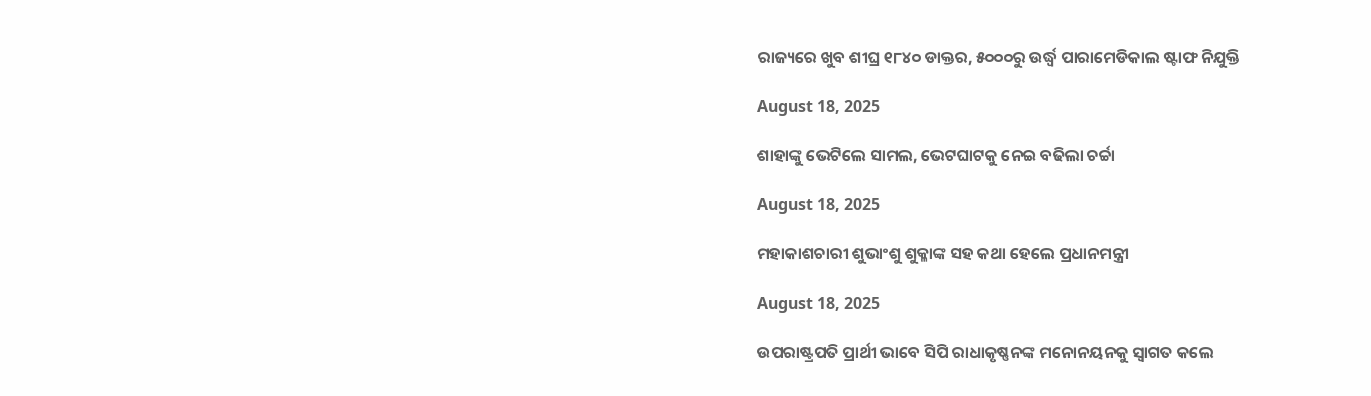ରାଜ୍ୟରେ ଖୁବ ଶୀଘ୍ର ୧୮୪୦ ଡାକ୍ତର, ୫୦୦୦ରୁ ଉର୍ଦ୍ଧ୍ଵ ପାରାମେଡିକାଲ ଷ୍ଟାଫ ନିଯୁକ୍ତି

August 18, 2025

ଶାହାଙ୍କୁ ଭେଟିଲେ ସାମଲ, ଭେଟଘାଟକୁ ନେଇ ବଢିଲା ଚର୍ଚ୍ଚା

August 18, 2025

ମହାକାଶଚାରୀ ଶୁଭାଂଶୁ ଶୁକ୍ଳାଙ୍କ ସହ କଥା ହେଲେ ପ୍ରଧାନମନ୍ତ୍ରୀ

August 18, 2025

ଉପରାଷ୍ଟ୍ରପତି ପ୍ରାର୍ଥୀ ଭାବେ ସିପି ରାଧାକୃଷ୍ଣନଙ୍କ ମନୋନୟନକୁ ସ୍ୱାଗତ କଲେ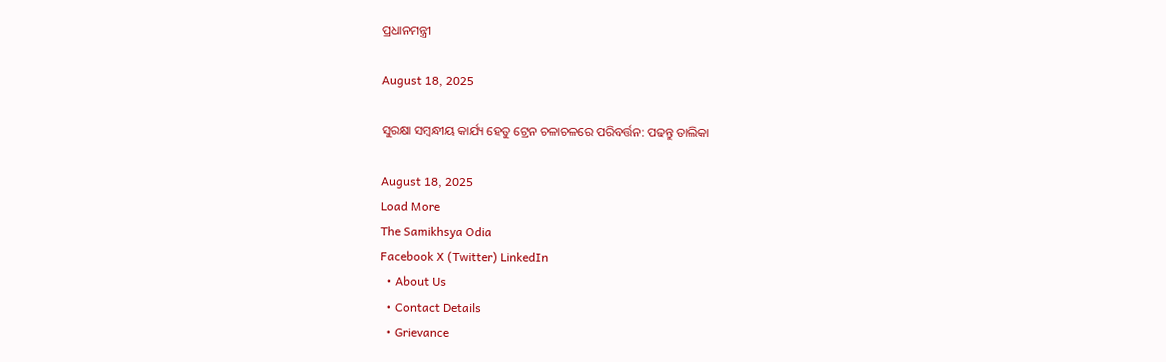ପ୍ରଧାନମନ୍ତ୍ରୀ

August 18, 2025

ସୁରକ୍ଷା ସମ୍ବନ୍ଧୀୟ କାର୍ଯ୍ୟ ହେତୁ ଟ୍ରେନ ଚଳାଚଳରେ ପରିବର୍ତ୍ତନ: ପଢନ୍ତୁ ତାଲିକା

August 18, 2025
Load More
The Samikhsya Odia
Facebook X (Twitter) LinkedIn
  • About Us
  • Contact Details
  • Grievance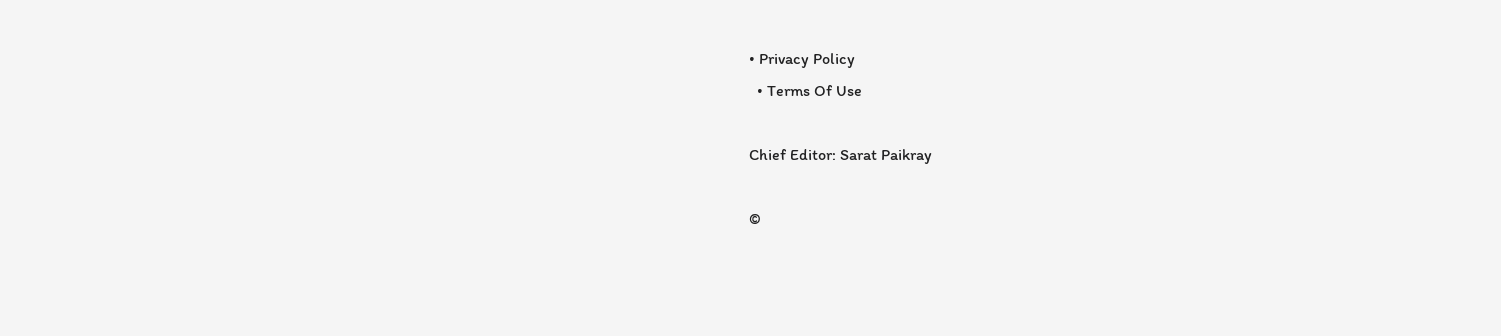• Privacy Policy
  • Terms Of Use

Chief Editor: Sarat Paikray

©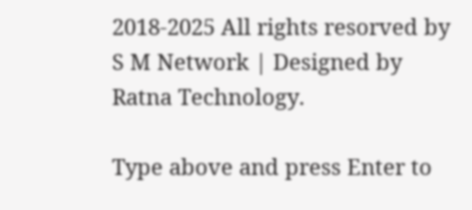2018-2025 All rights resorved by S M Network | Designed by Ratna Technology.

Type above and press Enter to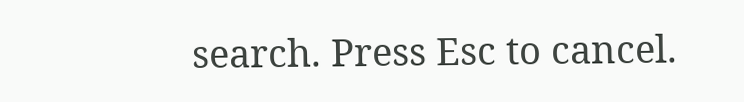search. Press Esc to cancel.